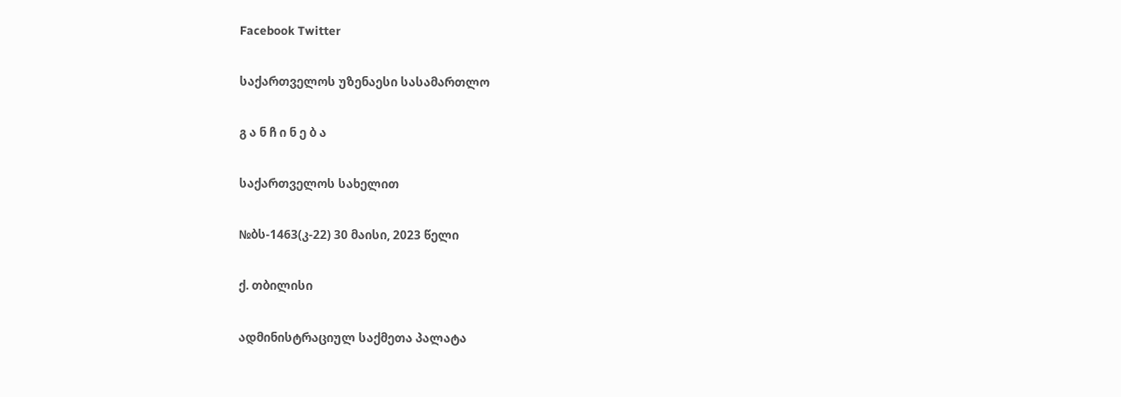Facebook Twitter

საქართველოს უზენაესი სასამართლო

გ ა ნ ჩ ი ნ ე ბ ა

საქართველოს სახელით

№ბს-1463(კ-22) 30 მაისი, 2023 წელი

ქ. თბილისი

ადმინისტრაციულ საქმეთა პალატა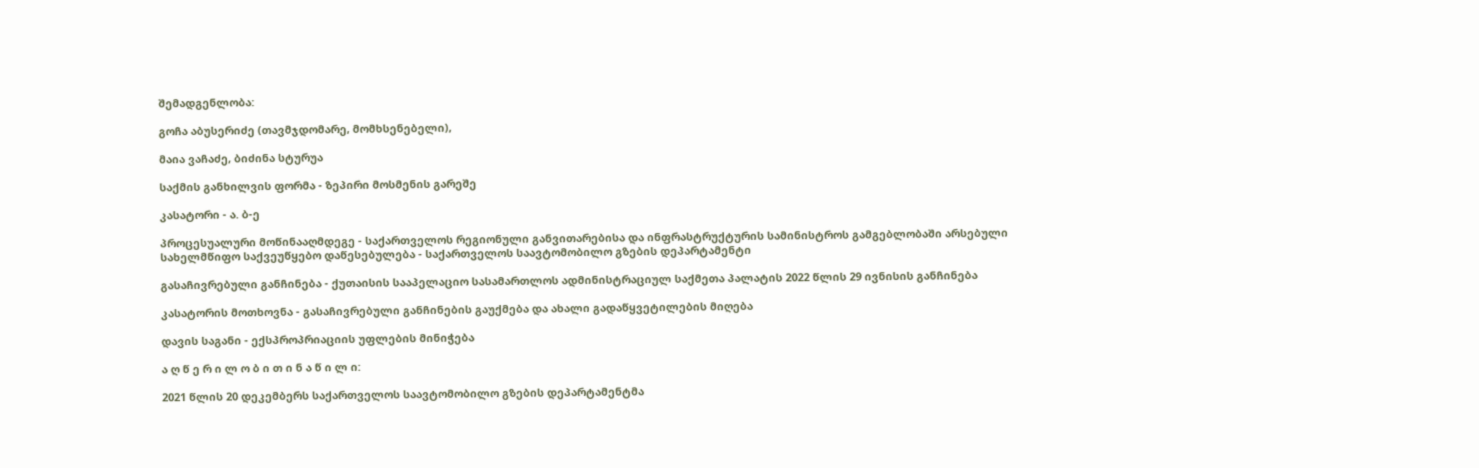შემადგენლობა:

გოჩა აბუსერიძე (თავმჯდომარე, მომხსენებელი),

მაია ვაჩაძე, ბიძინა სტურუა

საქმის განხილვის ფორმა - ზეპირი მოსმენის გარეშე

კასატორი - ა. ბ-ე

პროცესუალური მოწინააღმდეგე - საქართველოს რეგიონული განვითარებისა და ინფრასტრუქტურის სამინისტროს გამგებლობაში არსებული სახელმწიფო საქვეუწყებო დაწესებულება - საქართველოს საავტომობილო გზების დეპარტამენტი

გასაჩივრებული განჩინება - ქუთაისის სააპელაციო სასამართლოს ადმინისტრაციულ საქმეთა პალატის 2022 წლის 29 ივნისის განჩინება

კასატორის მოთხოვნა - გასაჩივრებული განჩინების გაუქმება და ახალი გადაწყვეტილების მიღება

დავის საგანი - ექსპროპრიაციის უფლების მინიჭება

ა ღ წ ე რ ი ლ ო ბ ი თ ი ნ ა წ ი ლ ი:

2021 წლის 20 დეკემბერს საქართველოს საავტომობილო გზების დეპარტამენტმა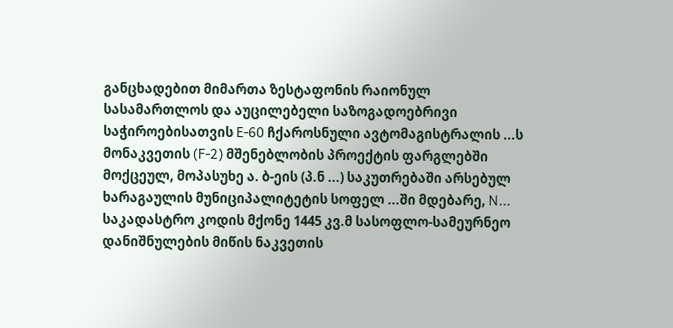განცხადებით მიმართა ზესტაფონის რაიონულ სასამართლოს და აუცილებელი საზოგადოებრივი საჭიროებისათვის E-60 ჩქაროსნული ავტომაგისტრალის ...ს მონაკვეთის (F-2) მშენებლობის პროექტის ფარგლებში მოქცეულ, მოპასუხე ა. ბ-ეის (პ.ნ ...) საკუთრებაში არსებულ ხარაგაულის მუნიციპალიტეტის სოფელ ...ში მდებარე, N... საკადასტრო კოდის მქონე 1445 კვ.მ სასოფლო-სამეურნეო დანიშნულების მიწის ნაკვეთის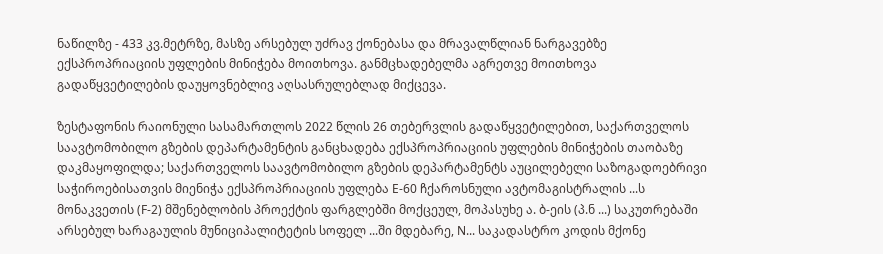ნაწილზე - 433 კვ.მეტრზე, მასზე არსებულ უძრავ ქონებასა და მრავალწლიან ნარგავებზე ექსპროპრიაციის უფლების მინიჭება მოითხოვა. განმცხადებელმა აგრეთვე მოითხოვა გადაწყვეტილების დაუყოვნებლივ აღსასრულებლად მიქცევა.

ზესტაფონის რაიონული სასამართლოს 2022 წლის 26 თებერვლის გადაწყვეტილებით, საქართველოს საავტომობილო გზების დეპარტამენტის განცხადება ექსპროპრიაციის უფლების მინიჭების თაობაზე დაკმაყოფილდა; საქართველოს საავტომობილო გზების დეპარტამენტს აუცილებელი საზოგადოებრივი საჭიროებისათვის მიენიჭა ექსპროპრიაციის უფლება E-60 ჩქაროსნული ავტომაგისტრალის ...ს მონაკვეთის (F-2) მშენებლობის პროექტის ფარგლებში მოქცეულ, მოპასუხე ა. ბ-ეის (პ.ნ ...) საკუთრებაში არსებულ ხარაგაულის მუნიციპალიტეტის სოფელ ...ში მდებარე, N... საკადასტრო კოდის მქონე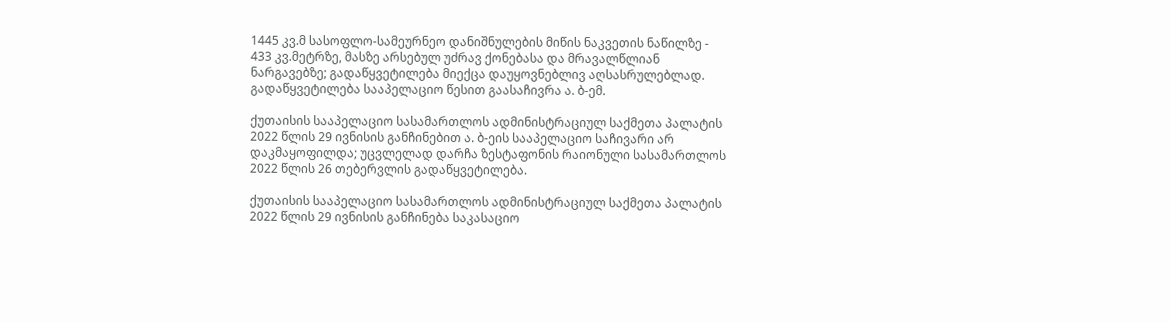1445 კვ.მ სასოფლო-სამეურნეო დანიშნულების მიწის ნაკვეთის ნაწილზე - 433 კვ.მეტრზე, მასზე არსებულ უძრავ ქონებასა და მრავალწლიან ნარგავებზე; გადაწყვეტილება მიექცა დაუყოვნებლივ აღსასრულებლად. გადაწყვეტილება სააპელაციო წესით გაასაჩივრა ა. ბ-ემ.

ქუთაისის სააპელაციო სასამართლოს ადმინისტრაციულ საქმეთა პალატის 2022 წლის 29 ივნისის განჩინებით ა. ბ-ეის სააპელაციო საჩივარი არ დაკმაყოფილდა; უცვლელად დარჩა ზესტაფონის რაიონული სასამართლოს 2022 წლის 26 თებერვლის გადაწყვეტილება.

ქუთაისის სააპელაციო სასამართლოს ადმინისტრაციულ საქმეთა პალატის 2022 წლის 29 ივნისის განჩინება საკასაციო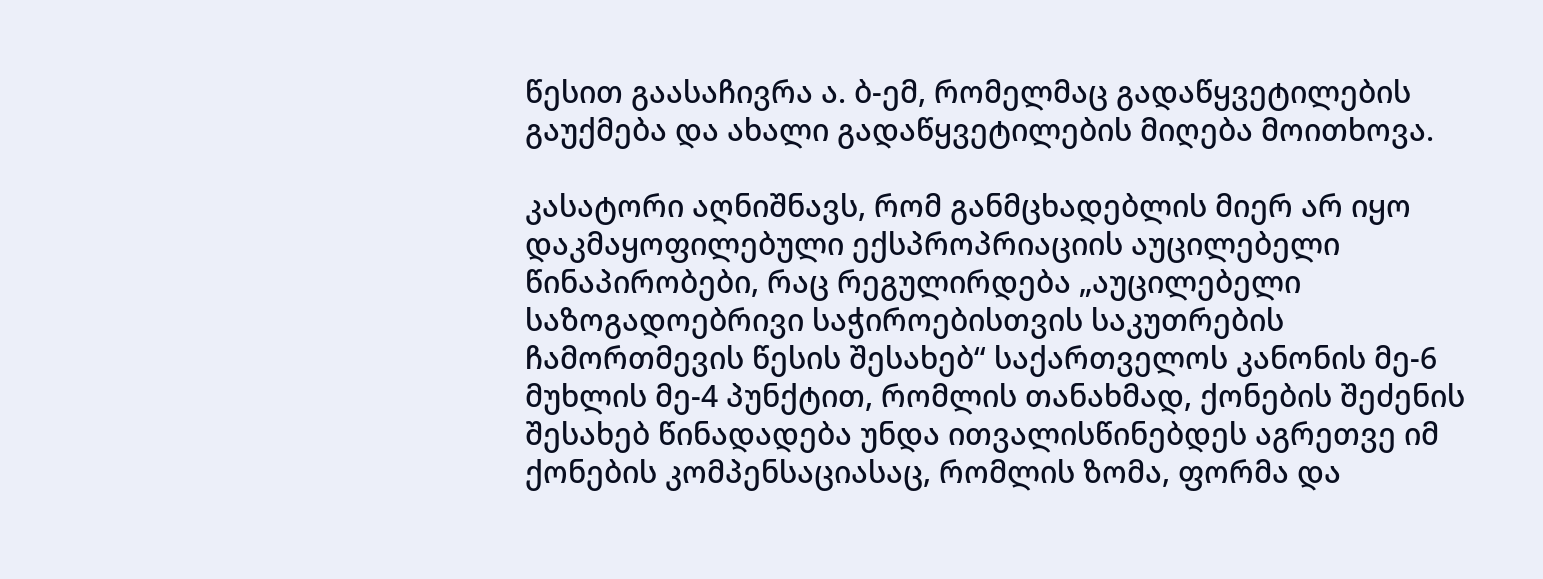წესით გაასაჩივრა ა. ბ-ემ, რომელმაც გადაწყვეტილების გაუქმება და ახალი გადაწყვეტილების მიღება მოითხოვა.

კასატორი აღნიშნავს, რომ განმცხადებლის მიერ არ იყო დაკმაყოფილებული ექსპროპრიაციის აუცილებელი წინაპირობები, რაც რეგულირდება „აუცილებელი საზოგადოებრივი საჭიროებისთვის საკუთრების ჩამორთმევის წესის შესახებ“ საქართველოს კანონის მე-6 მუხლის მე-4 პუნქტით, რომლის თანახმად, ქონების შეძენის შესახებ წინადადება უნდა ითვალისწინებდეს აგრეთვე იმ ქონების კომპენსაციასაც, რომლის ზომა, ფორმა და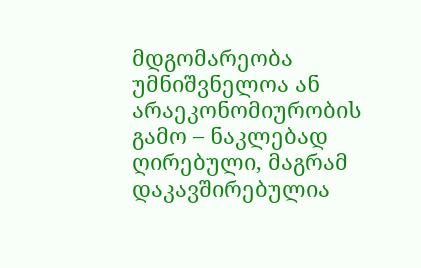მდგომარეობა უმნიშვნელოა ან არაეკონომიურობის გამო – ნაკლებად ღირებული, მაგრამ დაკავშირებულია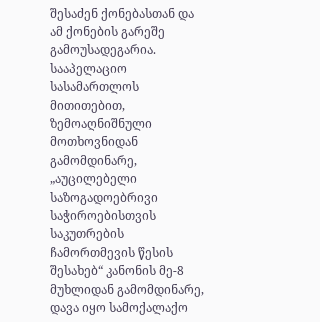შესაძენ ქონებასთან და ამ ქონების გარეშე გამოუსადეგარია. სააპელაციო სასამართლოს მითითებით, ზემოაღნიშნული მოთხოვნიდან გამომდინარე, „აუცილებელი საზოგადოებრივი საჭიროებისთვის საკუთრების ჩამორთმევის წესის შესახებ“ კანონის მე-8 მუხლიდან გამომდინარე, დავა იყო სამოქალაქო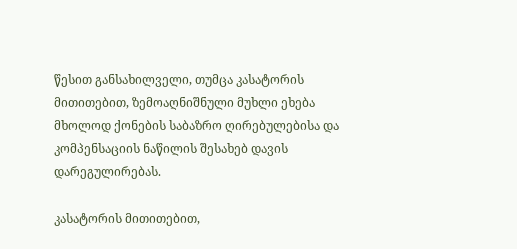წესით განსახილველი, თუმცა კასატორის მითითებით, ზემოაღნიშნული მუხლი ეხება მხოლოდ ქონების საბაზრო ღირებულებისა და კომპენსაციის ნაწილის შესახებ დავის დარეგულირებას.

კასატორის მითითებით,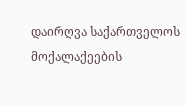დაირღვა საქართველოს მოქალაქეების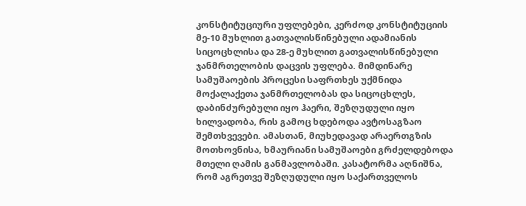კონსტიტუციური უფლებები, კერძოდ კონსტიტუციის მე-10 მუხლით გათვალისწინებული ადამიანის სიცოცხლისა და 28-ე მუხლით გათვალისწინებული ჯანმრთელობის დაცვის უფლება. მიმდინარე სამუშაოების პროცესი საფრთხეს უქმნიდა მოქალაქეთა ჯანმრთელობას და სიცოცხლეს, დაბინძურებული იყო ჰაერი, შეზღუდული იყო ხილვადობა, რის გამოც ხდებოდა ავტოსაგზაო შემთხვევები. ამასთან, მიუხედავად არაერთგზის მოთხოვნისა, ხმაურიანი სამუშაოები გრძელდებოდა მთელი ღამის განმავლობაში. კასატორმა აღნიშნა, რომ აგრეთვე შეზღუდული იყო საქართველოს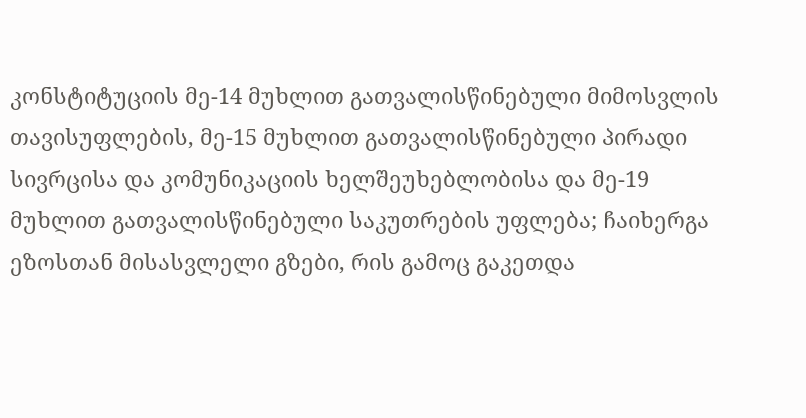კონსტიტუციის მე-14 მუხლით გათვალისწინებული მიმოსვლის თავისუფლების, მე-15 მუხლით გათვალისწინებული პირადი სივრცისა და კომუნიკაციის ხელშეუხებლობისა და მე-19 მუხლით გათვალისწინებული საკუთრების უფლება; ჩაიხერგა ეზოსთან მისასვლელი გზები, რის გამოც გაკეთდა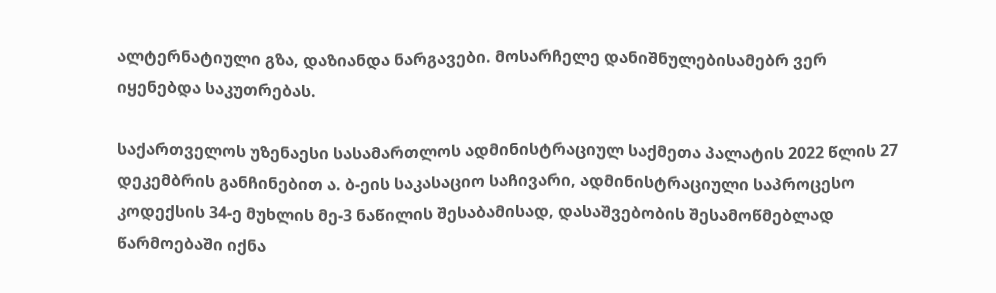ალტერნატიული გზა, დაზიანდა ნარგავები. მოსარჩელე დანიშნულებისამებრ ვერ იყენებდა საკუთრებას.

საქართველოს უზენაესი სასამართლოს ადმინისტრაციულ საქმეთა პალატის 2022 წლის 27 დეკემბრის განჩინებით ა. ბ-ეის საკასაციო საჩივარი, ადმინისტრაციული საპროცესო კოდექსის 34-ე მუხლის მე-3 ნაწილის შესაბამისად, დასაშვებობის შესამოწმებლად წარმოებაში იქნა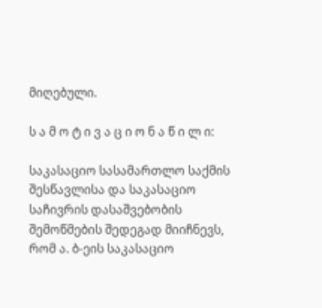მიღებული.

ს ა მ ო ტ ი ვ ა ც ი ო ნ ა წ ი ლ ი:

საკასაციო სასამართლო საქმის შესწავლისა და საკასაციო საჩივრის დასაშვებობის შემოწმების შედეგად მიიჩნევს, რომ ა. ბ-ეის საკასაციო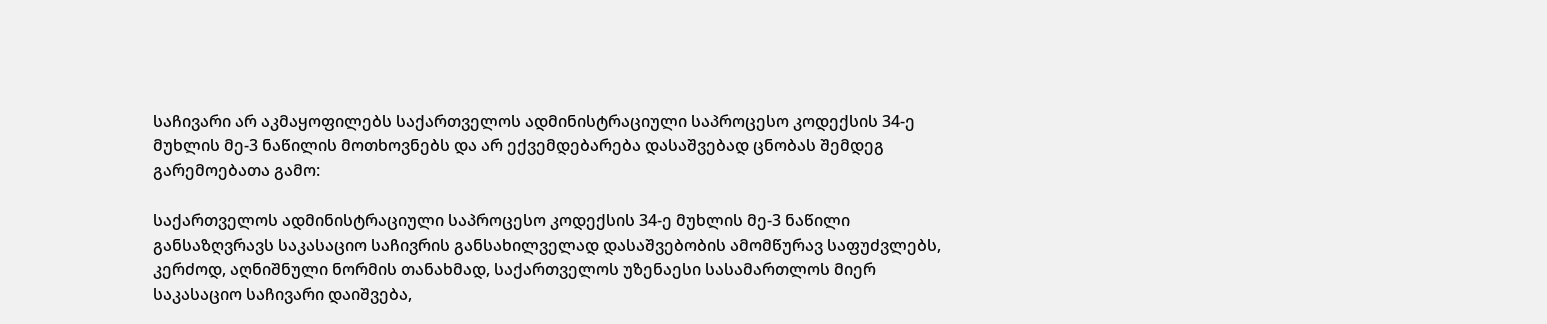საჩივარი არ აკმაყოფილებს საქართველოს ადმინისტრაციული საპროცესო კოდექსის 34-ე მუხლის მე-3 ნაწილის მოთხოვნებს და არ ექვემდებარება დასაშვებად ცნობას შემდეგ გარემოებათა გამო:

საქართველოს ადმინისტრაციული საპროცესო კოდექსის 34-ე მუხლის მე-3 ნაწილი განსაზღვრავს საკასაციო საჩივრის განსახილველად დასაშვებობის ამომწურავ საფუძვლებს, კერძოდ, აღნიშნული ნორმის თანახმად, საქართველოს უზენაესი სასამართლოს მიერ საკასაციო საჩივარი დაიშვება,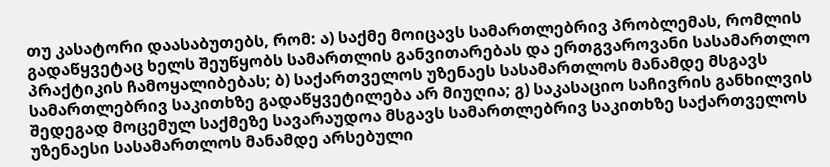თუ კასატორი დაასაბუთებს, რომ: ა) საქმე მოიცავს სამართლებრივ პრობლემას, რომლის გადაწყვეტაც ხელს შეუწყობს სამართლის განვითარებას და ერთგვაროვანი სასამართლო პრაქტიკის ჩამოყალიბებას; ბ) საქართველოს უზენაეს სასამართლოს მანამდე მსგავს სამართლებრივ საკითხზე გადაწყვეტილება არ მიუღია; გ) საკასაციო საჩივრის განხილვის შედეგად მოცემულ საქმეზე სავარაუდოა მსგავს სამართლებრივ საკითხზე საქართველოს უზენაესი სასამართლოს მანამდე არსებული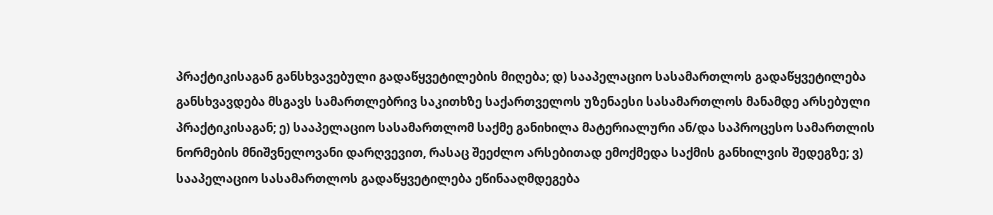პრაქტიკისაგან განსხვავებული გადაწყვეტილების მიღება; დ) სააპელაციო სასამართლოს გადაწყვეტილება განსხვავდება მსგავს სამართლებრივ საკითხზე საქართველოს უზენაესი სასამართლოს მანამდე არსებული პრაქტიკისაგან; ე) სააპელაციო სასამართლომ საქმე განიხილა მატერიალური ან/და საპროცესო სამართლის ნორმების მნიშვნელოვანი დარღვევით, რასაც შეეძლო არსებითად ემოქმედა საქმის განხილვის შედეგზე; ვ) სააპელაციო სასამართლოს გადაწყვეტილება ეწინააღმდეგება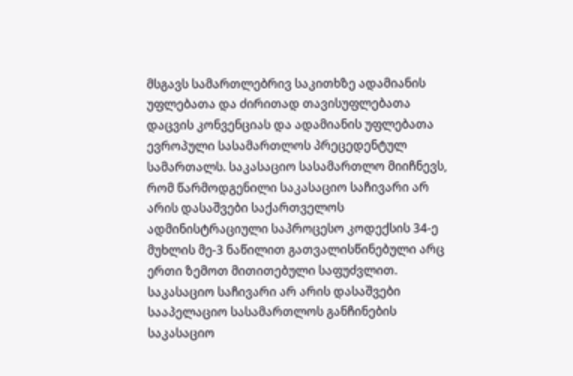მსგავს სამართლებრივ საკითხზე ადამიანის უფლებათა და ძირითად თავისუფლებათა დაცვის კონვენციას და ადამიანის უფლებათა ევროპული სასამართლოს პრეცედენტულ სამართალს. საკასაციო სასამართლო მიიჩნევს, რომ წარმოდგენილი საკასაციო საჩივარი არ არის დასაშვები საქართველოს ადმინისტრაციული საპროცესო კოდექსის 34-ე მუხლის მე-3 ნაწილით გათვალისწინებული არც ერთი ზემოთ მითითებული საფუძვლით. საკასაციო საჩივარი არ არის დასაშვები სააპელაციო სასამართლოს განჩინების საკასაციო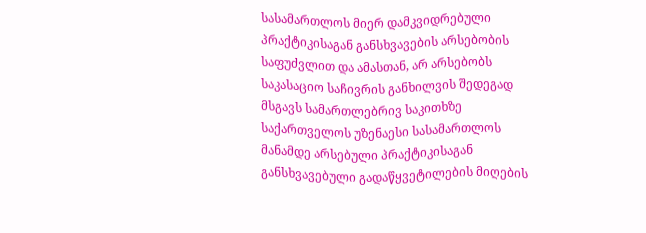სასამართლოს მიერ დამკვიდრებული პრაქტიკისაგან განსხვავების არსებობის საფუძვლით და ამასთან, არ არსებობს საკასაციო საჩივრის განხილვის შედეგად მსგავს სამართლებრივ საკითხზე საქართველოს უზენაესი სასამართლოს მანამდე არსებული პრაქტიკისაგან განსხვავებული გადაწყვეტილების მიღების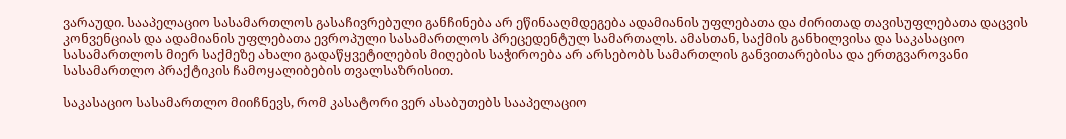ვარაუდი. სააპელაციო სასამართლოს გასაჩივრებული განჩინება არ ეწინააღმდეგება ადამიანის უფლებათა და ძირითად თავისუფლებათა დაცვის კონვენციას და ადამიანის უფლებათა ევროპული სასამართლოს პრეცედენტულ სამართალს. ამასთან, საქმის განხილვისა და საკასაციო სასამართლოს მიერ საქმეზე ახალი გადაწყვეტილების მიღების საჭიროება არ არსებობს სამართლის განვითარებისა და ერთგვაროვანი სასამართლო პრაქტიკის ჩამოყალიბების თვალსაზრისით.

საკასაციო სასამართლო მიიჩნევს, რომ კასატორი ვერ ასაბუთებს სააპელაციო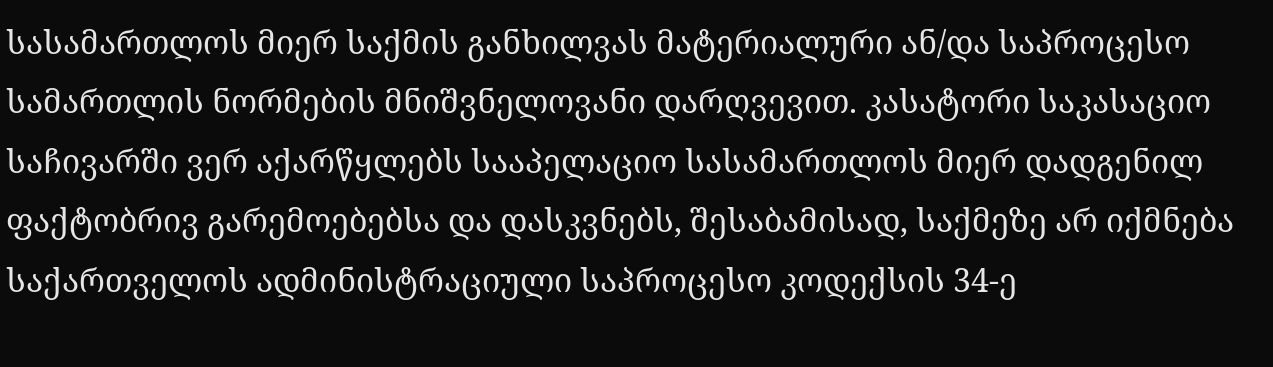სასამართლოს მიერ საქმის განხილვას მატერიალური ან/და საპროცესო სამართლის ნორმების მნიშვნელოვანი დარღვევით. კასატორი საკასაციო საჩივარში ვერ აქარწყლებს სააპელაციო სასამართლოს მიერ დადგენილ ფაქტობრივ გარემოებებსა და დასკვნებს, შესაბამისად, საქმეზე არ იქმნება საქართველოს ადმინისტრაციული საპროცესო კოდექსის 34-ე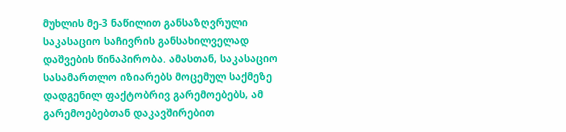მუხლის მე-3 ნაწილით განსაზღვრული საკასაციო საჩივრის განსახილველად დაშვების წინაპირობა. ამასთან, საკასაციო სასამართლო იზიარებს მოცემულ საქმეზე დადგენილ ფაქტობრივ გარემოებებს, ამ გარემოებებთან დაკავშირებით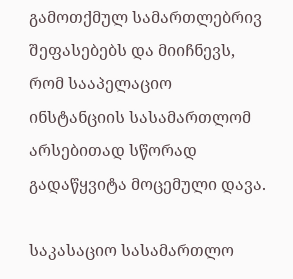გამოთქმულ სამართლებრივ შეფასებებს და მიიჩნევს, რომ სააპელაციო ინსტანციის სასამართლომ არსებითად სწორად გადაწყვიტა მოცემული დავა.

საკასაციო სასამართლო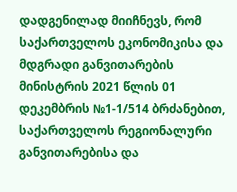დადგენილად მიიჩნევს, რომ საქართველოს ეკონომიკისა და მდგრადი განვითარების მინისტრის 2021 წლის 01 დეკემბრის №1-1/514 ბრძანებით, საქართველოს რეგიონალური განვითარებისა და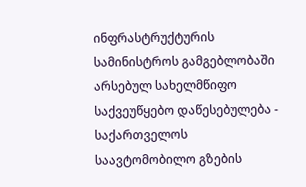ინფრასტრუქტურის სამინისტროს გამგებლობაში არსებულ სახელმწიფო საქვეუწყებო დაწესებულება - საქართველოს საავტომობილო გზების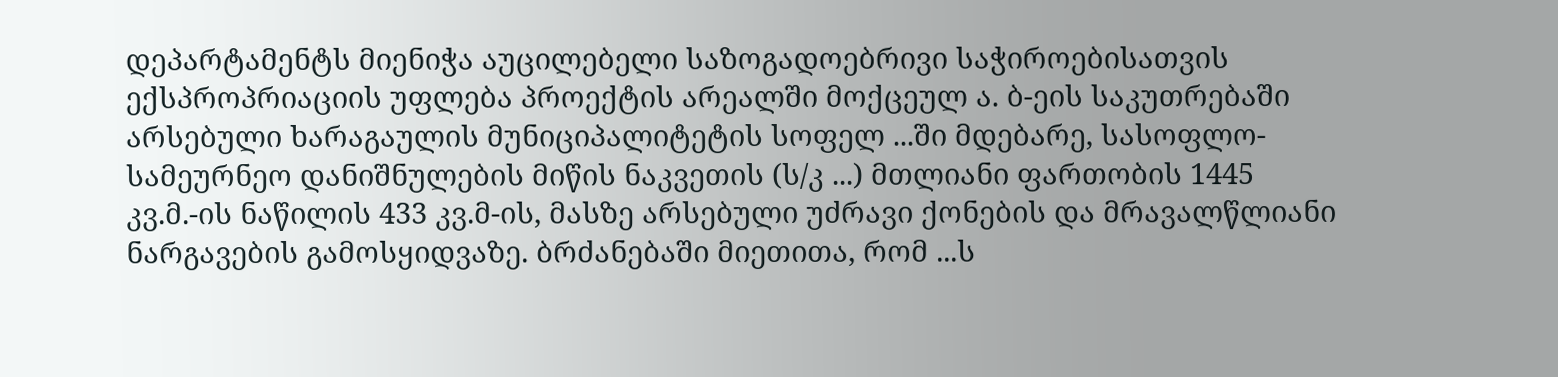დეპარტამენტს მიენიჭა აუცილებელი საზოგადოებრივი საჭიროებისათვის ექსპროპრიაციის უფლება პროექტის არეალში მოქცეულ ა. ბ-ეის საკუთრებაში არსებული ხარაგაულის მუნიციპალიტეტის სოფელ ...ში მდებარე, სასოფლო-სამეურნეო დანიშნულების მიწის ნაკვეთის (ს/კ ...) მთლიანი ფართობის 1445 კვ.მ.-ის ნაწილის 433 კვ.მ-ის, მასზე არსებული უძრავი ქონების და მრავალწლიანი ნარგავების გამოსყიდვაზე. ბრძანებაში მიეთითა, რომ ...ს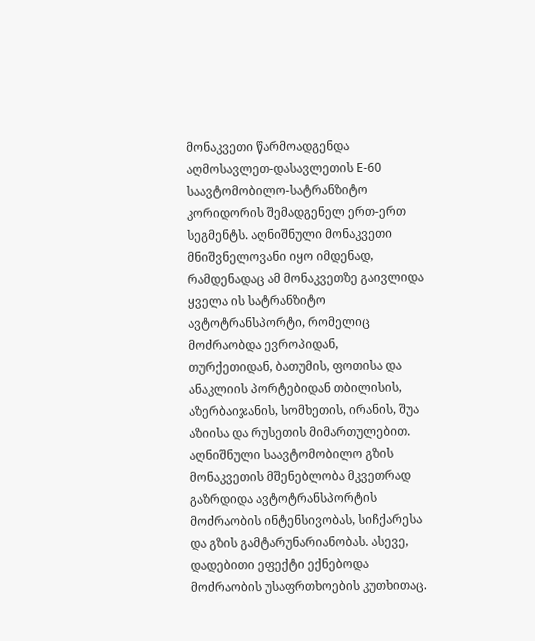მონაკვეთი წარმოადგენდა აღმოსავლეთ-დასავლეთის E-60 საავტომობილო-სატრანზიტო კორიდორის შემადგენელ ერთ-ერთ სეგმენტს. აღნიშნული მონაკვეთი მნიშვნელოვანი იყო იმდენად, რამდენადაც ამ მონაკვეთზე გაივლიდა ყველა ის სატრანზიტო ავტოტრანსპორტი, რომელიც მოძრაობდა ევროპიდან, თურქეთიდან, ბათუმის, ფოთისა და ანაკლიის პორტებიდან თბილისის, აზერბაიჯანის, სომხეთის, ირანის, შუა აზიისა და რუსეთის მიმართულებით. აღნიშნული საავტომობილო გზის მონაკვეთის მშენებლობა მკვეთრად გაზრდიდა ავტოტრანსპორტის მოძრაობის ინტენსივობას, სიჩქარესა და გზის გამტარუნარიანობას. ასევე, დადებითი ეფექტი ექნებოდა მოძრაობის უსაფრთხოების კუთხითაც.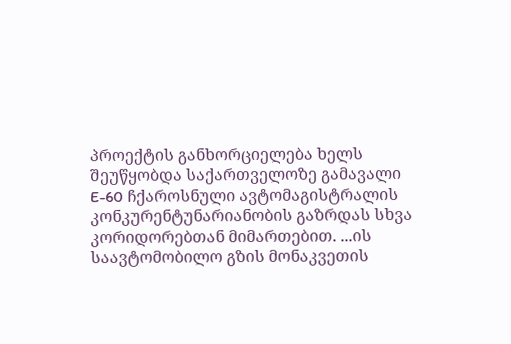პროექტის განხორციელება ხელს შეუწყობდა საქართველოზე გამავალი E-60 ჩქაროსნული ავტომაგისტრალის კონკურენტუნარიანობის გაზრდას სხვა კორიდორებთან მიმართებით. ...ის საავტომობილო გზის მონაკვეთის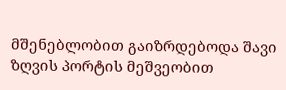მშენებლობით გაიზრდებოდა შავი ზღვის პორტის მეშვეობით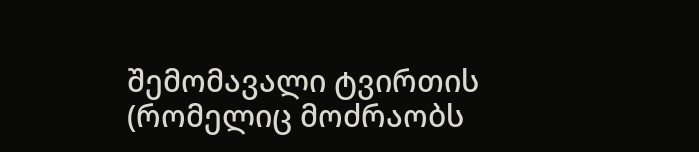შემომავალი ტვირთის (რომელიც მოძრაობს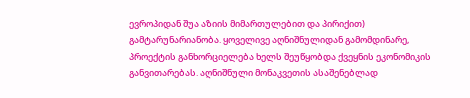ევროპიდან შუა აზიის მიმართულებით და პირიქით) გამტარუნარიანობა. ყოველივე აღნიშნულიდან გამომდინარე, პროექტის განხორციელება ხელს შეუწყობდა ქვეყნის ეკონომიკის განვითარებას. აღნიშნული მონაკვეთის ასაშენებლად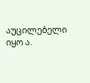აუცილებელი იყო ა.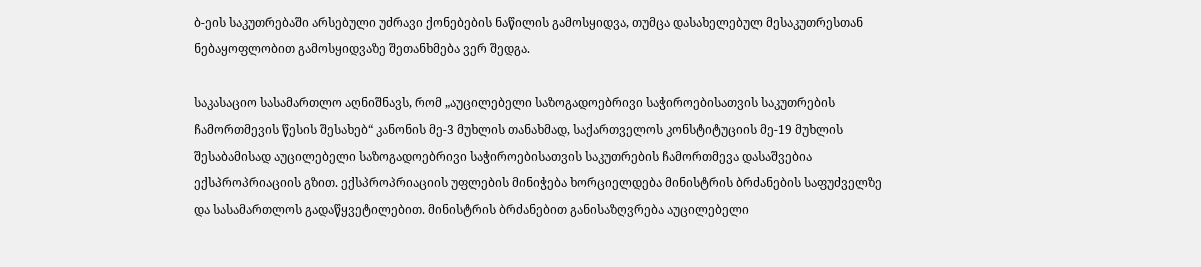ბ-ეის საკუთრებაში არსებული უძრავი ქონებების ნაწილის გამოსყიდვა, თუმცა დასახელებულ მესაკუთრესთან ნებაყოფლობით გამოსყიდვაზე შეთანხმება ვერ შედგა.

საკასაციო სასამართლო აღნიშნავს, რომ „აუცილებელი საზოგადოებრივი საჭიროებისათვის საკუთრების ჩამორთმევის წესის შესახებ“ კანონის მე-3 მუხლის თანახმად, საქართველოს კონსტიტუციის მე-19 მუხლის შესაბამისად აუცილებელი საზოგადოებრივი საჭიროებისათვის საკუთრების ჩამორთმევა დასაშვებია ექსპროპრიაციის გზით. ექსპროპრიაციის უფლების მინიჭება ხორციელდება მინისტრის ბრძანების საფუძველზე და სასამართლოს გადაწყვეტილებით. მინისტრის ბრძანებით განისაზღვრება აუცილებელი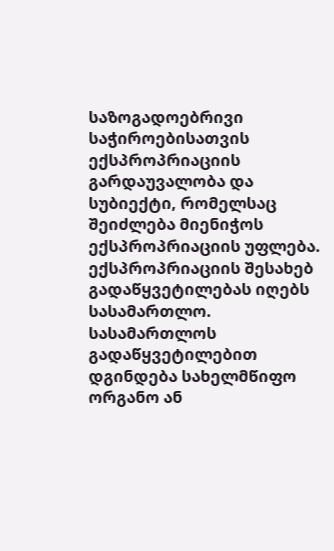საზოგადოებრივი საჭიროებისათვის ექსპროპრიაციის გარდაუვალობა და სუბიექტი, რომელსაც შეიძლება მიენიჭოს ექსპროპრიაციის უფლება. ექსპროპრიაციის შესახებ გადაწყვეტილებას იღებს სასამართლო. სასამართლოს გადაწყვეტილებით დგინდება სახელმწიფო ორგანო ან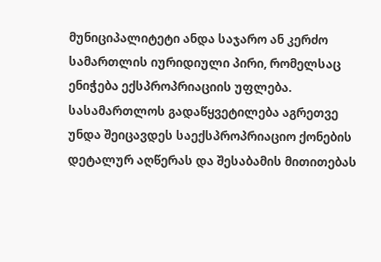მუნიციპალიტეტი ანდა საჯარო ან კერძო სამართლის იურიდიული პირი, რომელსაც ენიჭება ექსპროპრიაციის უფლება. სასამართლოს გადაწყვეტილება აგრეთვე უნდა შეიცავდეს საექსპროპრიაციო ქონების დეტალურ აღწერას და შესაბამის მითითებას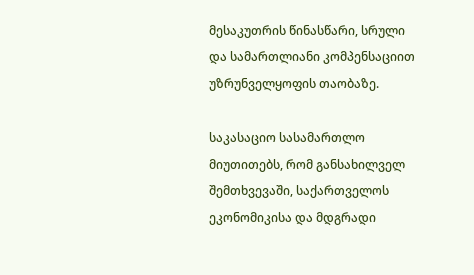მესაკუთრის წინასწარი, სრული და სამართლიანი კომპენსაციით უზრუნველყოფის თაობაზე.

საკასაციო სასამართლო მიუთითებს, რომ განსახილველ შემთხვევაში, საქართველოს ეკონომიკისა და მდგრადი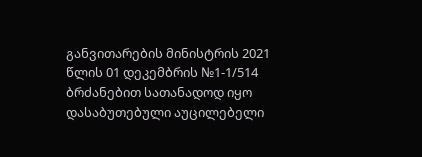განვითარების მინისტრის 2021 წლის 01 დეკემბრის №1-1/514 ბრძანებით სათანადოდ იყო დასაბუთებული აუცილებელი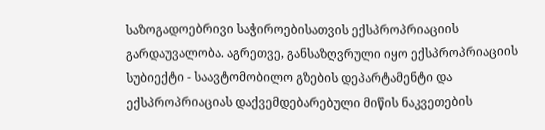საზოგადოებრივი საჭიროებისათვის ექსპროპრიაციის გარდაუვალობა. აგრეთვე, განსაზღვრული იყო ექსპროპრიაციის სუბიექტი - საავტომობილო გზების დეპარტამენტი და ექსპროპრიაციას დაქვემდებარებული მიწის ნაკვეთების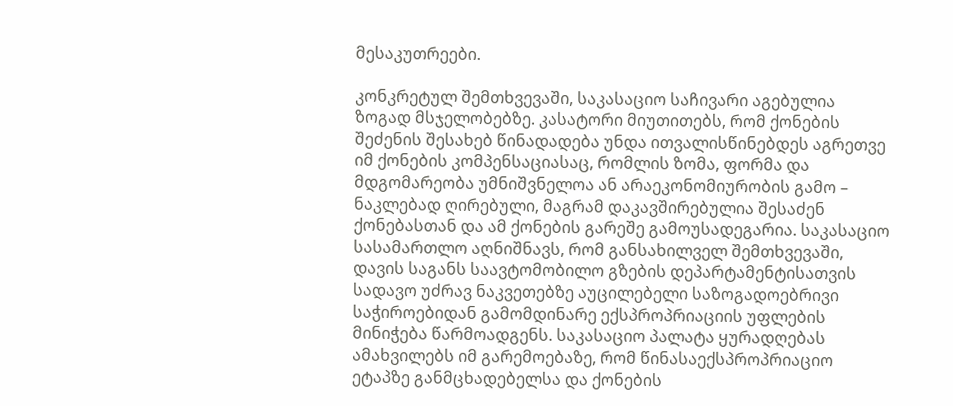მესაკუთრეები.

კონკრეტულ შემთხვევაში, საკასაციო საჩივარი აგებულია ზოგად მსჯელობებზე. კასატორი მიუთითებს, რომ ქონების შეძენის შესახებ წინადადება უნდა ითვალისწინებდეს აგრეთვე იმ ქონების კომპენსაციასაც, რომლის ზომა, ფორმა და მდგომარეობა უმნიშვნელოა ან არაეკონომიურობის გამო – ნაკლებად ღირებული, მაგრამ დაკავშირებულია შესაძენ ქონებასთან და ამ ქონების გარეშე გამოუსადეგარია. საკასაციო სასამართლო აღნიშნავს, რომ განსახილველ შემთხვევაში, დავის საგანს საავტომობილო გზების დეპარტამენტისათვის სადავო უძრავ ნაკვეთებზე აუცილებელი საზოგადოებრივი საჭიროებიდან გამომდინარე ექსპროპრიაციის უფლების მინიჭება წარმოადგენს. საკასაციო პალატა ყურადღებას ამახვილებს იმ გარემოებაზე, რომ წინასაექსპროპრიაციო ეტაპზე განმცხადებელსა და ქონების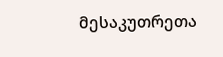მესაკუთრეთა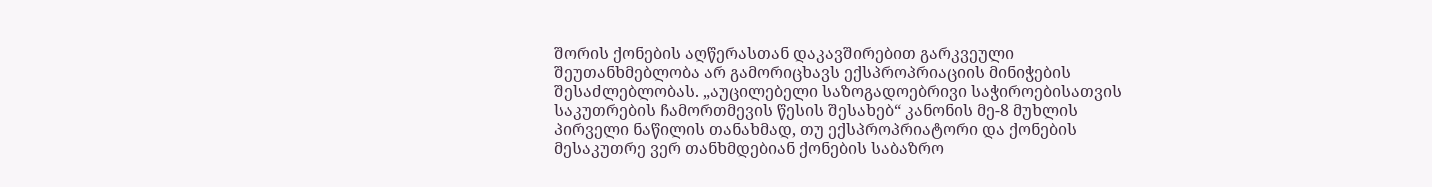შორის ქონების აღწერასთან დაკავშირებით გარკვეული შეუთანხმებლობა არ გამორიცხავს ექსპროპრიაციის მინიჭების შესაძლებლობას. „აუცილებელი საზოგადოებრივი საჭიროებისათვის საკუთრების ჩამორთმევის წესის შესახებ“ კანონის მე-8 მუხლის პირველი ნაწილის თანახმად, თუ ექსპროპრიატორი და ქონების მესაკუთრე ვერ თანხმდებიან ქონების საბაზრო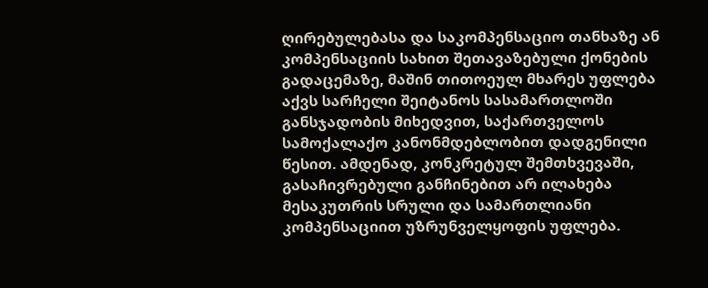ღირებულებასა და საკომპენსაციო თანხაზე ან კომპენსაციის სახით შეთავაზებული ქონების გადაცემაზე, მაშინ თითოეულ მხარეს უფლება აქვს სარჩელი შეიტანოს სასამართლოში განსჯადობის მიხედვით, საქართველოს სამოქალაქო კანონმდებლობით დადგენილი წესით. ამდენად, კონკრეტულ შემთხვევაში, გასაჩივრებული განჩინებით არ ილახება მესაკუთრის სრული და სამართლიანი კომპენსაციით უზრუნველყოფის უფლება.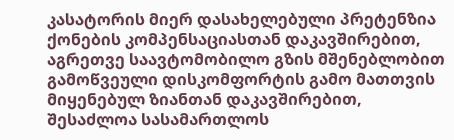კასატორის მიერ დასახელებული პრეტენზია ქონების კომპენსაციასთან დაკავშირებით, აგრეთვე საავტომობილო გზის მშენებლობით გამოწვეული დისკომფორტის გამო მათთვის მიყენებულ ზიანთან დაკავშირებით, შესაძლოა სასამართლოს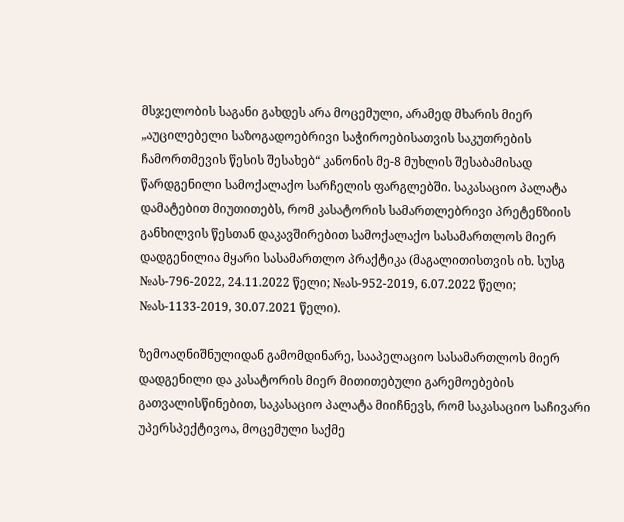მსჯელობის საგანი გახდეს არა მოცემული, არამედ მხარის მიერ „აუცილებელი საზოგადოებრივი საჭიროებისათვის საკუთრების ჩამორთმევის წესის შესახებ“ კანონის მე-8 მუხლის შესაბამისად წარდგენილი სამოქალაქო სარჩელის ფარგლებში. საკასაციო პალატა დამატებით მიუთითებს, რომ კასატორის სამართლებრივი პრეტენზიის განხილვის წესთან დაკავშირებით სამოქალაქო სასამართლოს მიერ დადგენილია მყარი სასამართლო პრაქტიკა (მაგალითისთვის იხ. სუსგ №ას-796-2022, 24.11.2022 წელი; №ას-952-2019, 6.07.2022 წელი; №ას-1133-2019, 30.07.2021 წელი).

ზემოაღნიშნულიდან გამომდინარე, სააპელაციო სასამართლოს მიერ დადგენილი და კასატორის მიერ მითითებული გარემოებების გათვალისწინებით, საკასაციო პალატა მიიჩნევს, რომ საკასაციო საჩივარი უპერსპექტივოა, მოცემული საქმე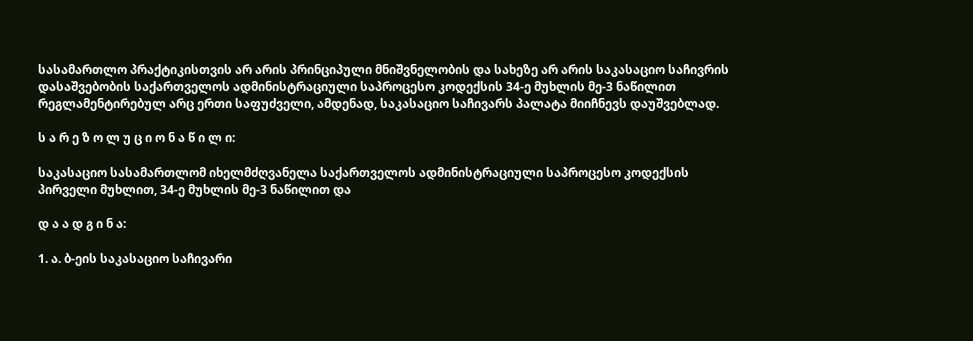სასამართლო პრაქტიკისთვის არ არის პრინციპული მნიშვნელობის და სახეზე არ არის საკასაციო საჩივრის დასაშვებობის საქართველოს ადმინისტრაციული საპროცესო კოდექსის 34-ე მუხლის მე-3 ნაწილით რეგლამენტირებულ არც ერთი საფუძველი, ამდენად, საკასაციო საჩივარს პალატა მიიჩნევს დაუშვებლად.

ს ა რ ე ზ ო ლ უ ც ი ო ნ ა წ ი ლ ი:

საკასაციო სასამართლომ იხელმძღვანელა საქართველოს ადმინისტრაციული საპროცესო კოდექსის პირველი მუხლით, 34-ე მუხლის მე-3 ნაწილით და

დ ა ა დ გ ი ნ ა:

1. ა. ბ-ეის საკასაციო საჩივარი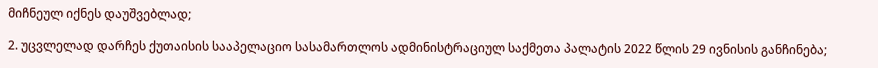მიჩნეულ იქნეს დაუშვებლად;

2. უცვლელად დარჩეს ქუთაისის სააპელაციო სასამართლოს ადმინისტრაციულ საქმეთა პალატის 2022 წლის 29 ივნისის განჩინება;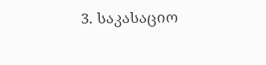3. საკასაციო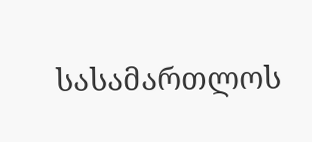სასამართლოს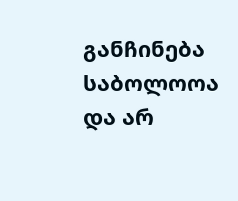განჩინება საბოლოოა და არ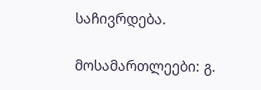საჩივრდება.

მოსამართლეები: გ.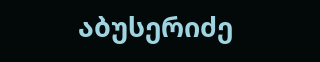აბუსერიძე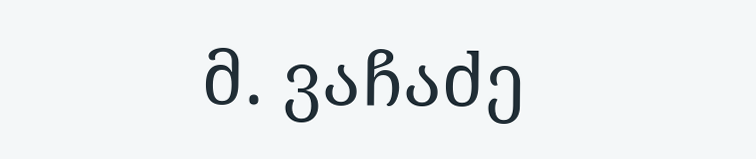მ. ვაჩაძე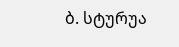ბ. სტურუა